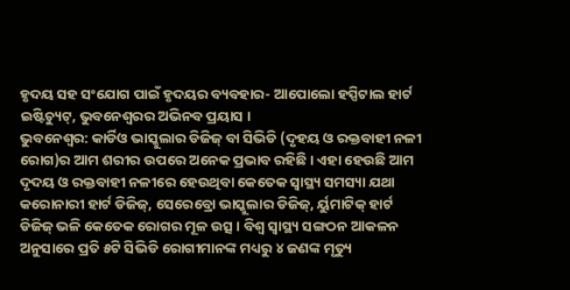ହୃଦୟ ସହ ସଂଯୋଗ ପାଇଁ ହୃଦୟର ବ୍ୟବହାର- ଆପୋଲୋ ହସ୍ପିଟାଲ ହାର୍ଟ ଇଷ୍ଟିଚ୍ୟୁଟ୍, ଭୁବନେଶ୍ୱରର ଅଭିନବ ପ୍ରୟାସ ।
ଭୁବନେଶ୍ୱର: କାର୍ଡିଓ ଭାସ୍କୁଲାର ଡିଜିଜ୍ ବା ସିଭିଡି (ଦୃହୟ ଓ ରକ୍ତବାହୀ ନଳୀ ରୋଗ)ର ଆମ ଶରୀର ଉପରେ ଅନେକ ପ୍ରଭାବ ରହିଛି । ଏହା ହେଉଛି ଆମ ଦୃଦୟ ଓ ରକ୍ତବାହୀ ନଳୀରେ ହେଉଥିବା କେତେକ ସ୍ୱାସ୍ଥ୍ୟ ସମସ୍ୟା ଯଥା କରୋନାରୀ ହାର୍ଟ ଡିଜିଜ୍, ସେରେବ୍ରୋ ଭାସ୍କୁଲାର ଡିଜିଜ୍, ର୍ୟୁମାଟିକ୍ ହାର୍ଟ ଡିଜିଜ୍ ଭଳି କେତେକ ରୋଗର ମୂଳ ଉତ୍ସ । ବିଶ୍ୱ ସ୍ୱାସ୍ଥ୍ୟ ସଙ୍ଗଠନ ଆକଳନ ଅନୁସାରେ ପ୍ରତି ୫ଟି ସିଭିଡି ରୋଗୀମାନଙ୍କ ମଧ୍ୟରୁ ୪ ଜଣଙ୍କ ମୃତ୍ୟୁ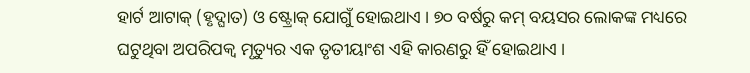ହାର୍ଟ ଆଟାକ୍ (ହୃଦ୍ଘାତ) ଓ ଷ୍ଟ୍ରୋକ୍ ଯୋଗୁଁ ହୋଇଥାଏ । ୭୦ ବର୍ଷରୁ କମ୍ ବୟସର ଲୋକଙ୍କ ମଧ୍ୟରେ ଘଟୁଥିବା ଅପରିପକ୍ୱ ମୃତ୍ୟୁର ଏକ ତୃତୀୟାଂଶ ଏହି କାରଣରୁ ହିଁ ହୋଇଥାଏ ।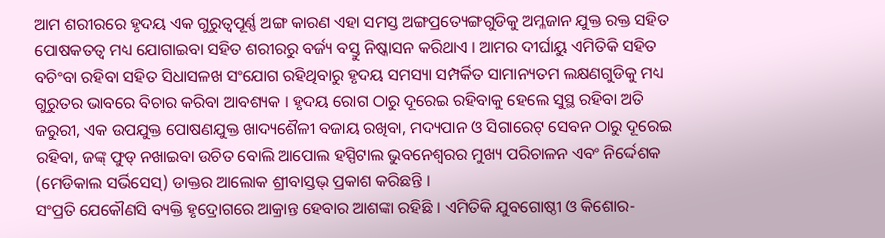ଆମ ଶରୀରରେ ହୃଦୟ ଏକ ଗୁରୁତ୍ୱପୂର୍ଣ୍ଣ ଅଙ୍ଗ କାରଣ ଏହା ସମସ୍ତ ଅଙ୍ଗପ୍ରତ୍ୟେଙ୍ଗଗୁଡିକୁ ଅମ୍ଳଜାନ ଯୁକ୍ତ ରକ୍ତ ସହିତ ପୋଷକତତ୍ୱ ମଧ୍ୟ ଯୋଗାଇବା ସହିତ ଶରୀରରୁ ବର୍ଜ୍ୟ ବସ୍ତୁ ନିଷ୍କାସନ କରିଥାଏ । ଆମର ଦୀର୍ଘାୟୁ ଏମିତିକି ସହିତ ବଚିଂବା ରହିବା ସହିତ ସିଧାସଳଖ ସଂଯୋଗ ରହିଥିବାରୁ ହୃଦୟ ସମସ୍ୟା ସମ୍ପର୍କିତ ସାମାନ୍ୟତମ ଲକ୍ଷଣଗୁଡିକୁ ମଧ୍ୟ ଗୁରୁତର ଭାବରେ ବିଚାର କରିବା ଆବଶ୍ୟକ । ହୃଦୟ ରୋଗ ଠାରୁ ଦୂରେଇ ରହିବାକୁ ହେଲେ ସୁସ୍ଥ ରହିବା ଅତି ଜରୁରୀ, ଏକ ଉପଯୁକ୍ତ ପୋଷଣଯୁକ୍ତ ଖାଦ୍ୟଶୈଳୀ ବଜାୟ ରଖିବା, ମଦ୍ୟପାନ ଓ ସିଗାରେଟ୍ ସେବନ ଠାରୁ ଦୂରେଇ ରହିବା, ଜଙ୍କ୍ ଫୁଡ୍ ନଖାଇବା ଉଚିତ ବୋଲି ଆପୋଲ ହସ୍ପିଟାଲ ଭୁବନେଶ୍ୱରର ମୁଖ୍ୟ ପରିଚାଳନ ଏବଂ ନିର୍ଦ୍ଦେଶକ (ମେଡିକାଲ ସର୍ଭିସେସ୍) ଡାକ୍ତର ଆଲୋକ ଶ୍ରୀବାସ୍ତଭ୍ ପ୍ରକାଶ କରିଛନ୍ତି ।
ସଂପ୍ରତି ଯେକୌଣସି ବ୍ୟକ୍ତି ହୃଦ୍ରୋଗରେ ଆକ୍ରାନ୍ତ ହେବାର ଆଶଙ୍କା ରହିଛି । ଏମିତିକି ଯୁବଗୋଷ୍ଠୀ ଓ କିଶୋର-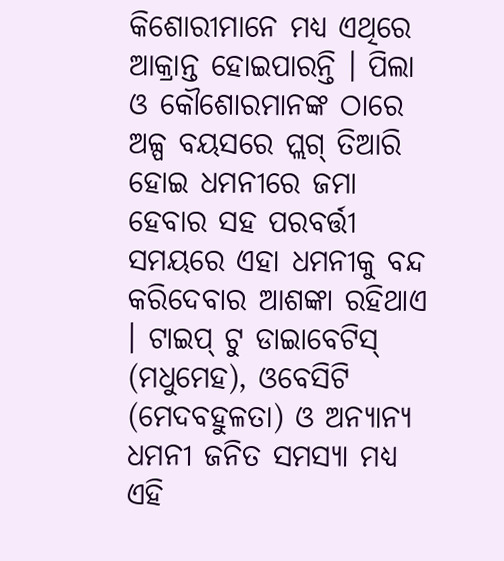କିଶୋରୀମାନେ ମଧ୍ୟ ଏଥିରେ ଆକ୍ରାନ୍ତ ହୋଇପାରନ୍ତି । ପିଲା ଓ କୌଶୋରମାନଙ୍କ ଠାରେ ଅଳ୍ପ ବୟସରେ ପ୍ଲଗ୍ ତିଆରି ହୋଇ ଧମନୀରେ ଜମା ହେବାର ସହ ପରବର୍ତ୍ତୀ ସମୟରେ ଏହା ଧମନୀକୁ ବନ୍ଦ କରିଦେବାର ଆଶଙ୍କା ରହିଥାଏ । ଟାଇପ୍ ଟୁ ଡାଇାବେଟିସ୍ (ମଧୁମେହ), ଓବେସିଟି (ମେଦବହୁଳତା) ଓ ଅନ୍ୟାନ୍ୟ ଧମନୀ ଜନିତ ସମସ୍ୟା ମଧ୍ୟ ଏହି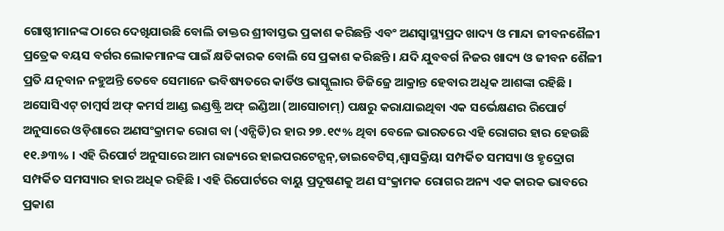ଗୋଷ୍ଠୀମାନଙ୍କ ଠାରେ ଦେଖିଯାଉଛି ବୋଲି ଡାକ୍ତର ଶ୍ରୀବାସ୍ତଭ ପ୍ରକାଶ କରିଛନ୍ତି ଏବଂ ଅଣସ୍ୱାସ୍ଥ୍ୟପ୍ରଦ ଖାଦ୍ୟ ଓ ମାନ୍ଦା ଜୀବନଶୈଳୀ ପ୍ରତ୍ରେକ ବୟସ ବର୍ଗର ଲୋକମାନଙ୍କ ପାଇଁ କ୍ଷତିକାରକ ବୋଲି ସେ ପ୍ରକାଶ କରିଛନ୍ତି । ଯଦି ଯୁବବର୍ଗ ନିଜର ଖାଦ୍ୟ ଓ ଜୀବନ ଶୈଳୀ ପ୍ରତି ଯତ୍ନବାନ ନହୁଅନ୍ତି ତେବେ ସେମାନେ ଭବିଷ୍ୟତରେ କାର୍ଡିଓ ଭାସ୍କୁଲାର ଡିଜିଜ୍ରେ ଆକ୍ରାନ୍ତ ହେବାର ଅଧିକ ଆଶଙ୍କା ରହିଛି ।
ଅସୋସିଏଟ୍ ଚାମ୍ବର୍ସ ଅଫ୍ କମର୍ସ ଆଣ୍ଡ ଇଣ୍ଡଷ୍ଟ୍ରି ଅଫ୍ ଇଣ୍ଡିଆ (ଆସୋଚାମ୍) ପକ୍ଷରୁ କରାଯାଇଥିବା ଏକ ସର୍ଭେକ୍ଷଣର ରିପୋର୍ଟ ଅନୁସାରେ ଓଡ଼ିଶାରେ ଅଣସଂକ୍ରାମକ ରୋଗ ବା (ଏନ୍ସିଡି)ର ହାର ୨୭.୧୯% ଥିବା ବେଳେ ଭାରତରେ ଏହି ରୋଗର ହାର ହେଉଛି ୧୧.୬୩% । ଏହି ରିପୋର୍ଟ ଅନୁସାରେ ଆମ ରାଜ୍ୟରେ ହାଇପରଟେନ୍ସନ୍,ଡାଇବେଟିସ୍,ଶ୍ୱାସକ୍ରିୟା ସମ୍ପର୍କିତ ସମସ୍ୟା ଓ ହୃଦ୍ରୋଗ ସମ୍ପର୍କିତ ସମସ୍ୟାର ହାର ଅଧିକ ରହିଛି । ଏହି ରିପୋର୍ଟରେ ବାୟୁ ପ୍ରଦୂଷଣକୁ ଅଣ ସଂକ୍ରାମକ ରୋଗର ଅନ୍ୟ ଏକ କାରକ ଭାବରେ ପ୍ରକାଶ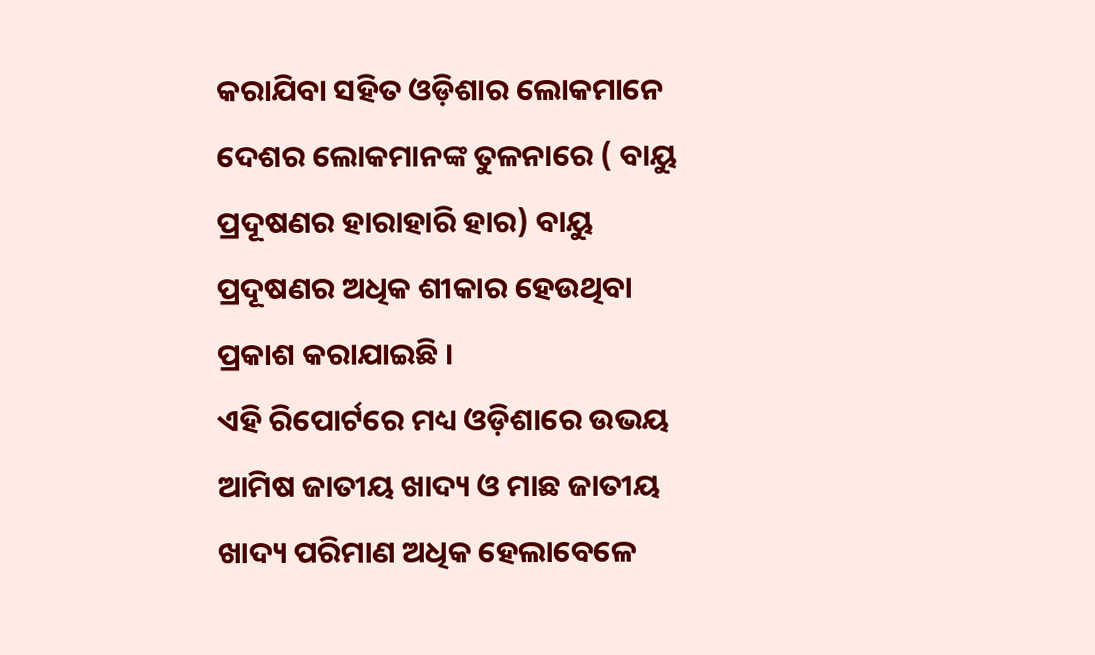କରାଯିବା ସହିତ ଓଡ଼ିଶାର ଲୋକମାନେ ଦେଶର ଲୋକମାନଙ୍କ ତୁଳନାରେ ( ବାୟୁ ପ୍ରଦୂଷଣର ହାରାହାରି ହାର) ବାୟୁ ପ୍ରଦୂଷଣର ଅଧିକ ଶୀକାର ହେଉଥିବା ପ୍ରକାଶ କରାଯାଇଛି ।
ଏହି ରିପୋର୍ଟରେ ମଧ୍ୟ ଓଡ଼ିଶାରେ ଉଭୟ ଆମିଷ ଜାତୀୟ ଖାଦ୍ୟ ଓ ମାଛ ଜାତୀୟ ଖାଦ୍ୟ ପରିମାଣ ଅଧିକ ହେଲାବେଳେ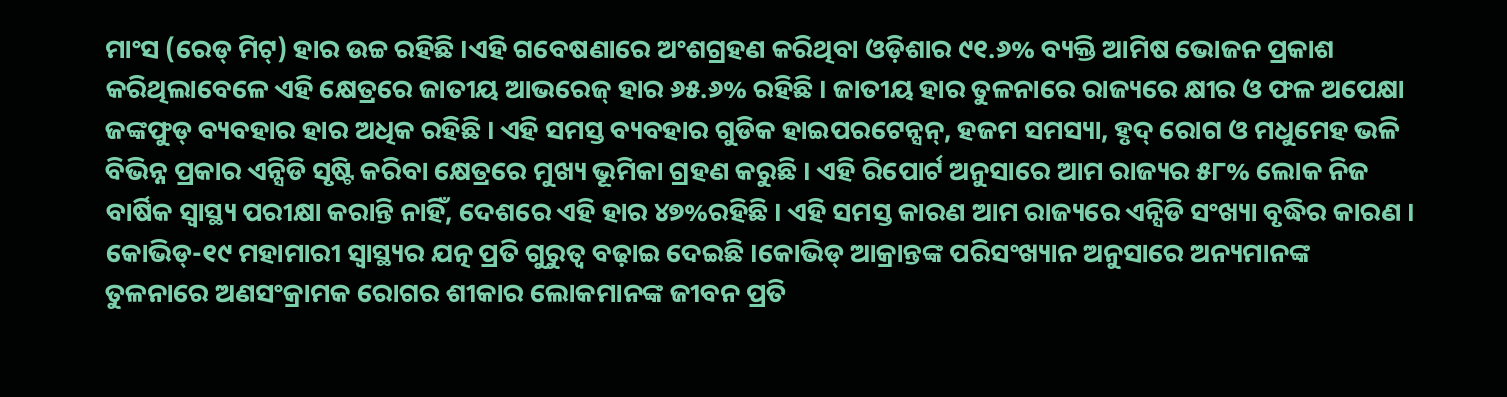ମାଂସ (ରେଡ୍ ମିଟ୍) ହାର ଉଚ୍ଚ ରହିଛି ।ଏହି ଗବେଷଣାରେ ଅଂଶଗ୍ରହଣ କରିଥିବା ଓଡ଼ିଶାର ୯୧.୬% ବ୍ୟକ୍ତି ଆମିଷ ଭୋଜନ ପ୍ରକାଶ କରିଥିଲାବେଳେ ଏହି କ୍ଷେତ୍ରରେ ଜାତୀୟ ଆଭରେଜ୍ ହାର ୬୫.୬% ରହିଛି । ଜାତୀୟ ହାର ତୁଳନାରେ ରାଜ୍ୟରେ କ୍ଷୀର ଓ ଫଳ ଅପେକ୍ଷା ଜଙ୍କଫୁଡ୍ ବ୍ୟବହାର ହାର ଅଧିକ ରହିଛି । ଏହି ସମସ୍ତ ବ୍ୟବହାର ଗୁଡିକ ହାଇପରଟେନ୍ସନ୍, ହଜମ ସମସ୍ୟା, ହୃଦ୍ ରୋଗ ଓ ମଧୁମେହ ଭଳି ବିଭିନ୍ନ ପ୍ରକାର ଏନ୍ସିଡି ସୃଷ୍ଟି କରିବା କ୍ଷେତ୍ରରେ ମୁଖ୍ୟ ଭୂମିକା ଗ୍ରହଣ କରୁଛି । ଏହି ରିପୋର୍ଟ ଅନୁସାରେ ଆମ ରାଜ୍ୟର ୫୮% ଲୋକ ନିଜ ବାର୍ଷିକ ସ୍ୱାସ୍ଥ୍ୟ ପରୀକ୍ଷା କରାନ୍ତି ନାହିଁ, ଦେଶରେ ଏହି ହାର ୪୭%ରହିଛି । ଏହି ସମସ୍ତ କାରଣ ଆମ ରାଜ୍ୟରେ ଏନ୍ସିଡି ସଂଖ୍ୟା ବୃଦ୍ଧିର କାରଣ ।
କୋଭିଡ୍-୧୯ ମହାମାରୀ ସ୍ୱାସ୍ଥ୍ୟର ଯତ୍ନ ପ୍ରତି ଗୁରୁତ୍ୱ ବଢ଼ାଇ ଦେଇଛି ।କୋଭିଡ୍ ଆକ୍ରାନ୍ତଙ୍କ ପରିସଂଖ୍ୟାନ ଅନୁସାରେ ଅନ୍ୟମାନଙ୍କ ତୁଳନାରେ ଅଣସଂକ୍ରାମକ ରୋଗର ଶୀକାର ଲୋକମାନଙ୍କ ଜୀବନ ପ୍ରତି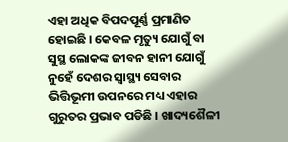ଏହା ଅଧିକ ବିପଦପୂର୍ଣ୍ଣ ପ୍ରମାଣିତ ହୋଇଛି । କେବଳ ମୃତ୍ୟୁ ଯୋଗୁଁ ବା ସୁସ୍ଥ ଲୋକଙ୍କ ଜୀବନ ହାନୀ ଯୋଗୁଁ ନୁହେଁ ଦେଶର ସ୍ୱାସ୍ଥ୍ୟ ସେବାର ଭିତ୍ତିଭୂମୀ ଉପନରେ ମଧ୍ୟ ଏହାର ଗୁରୁତର ପ୍ରଭାବ ପଡିଛି । ଖାଦ୍ୟଶୈଳୀ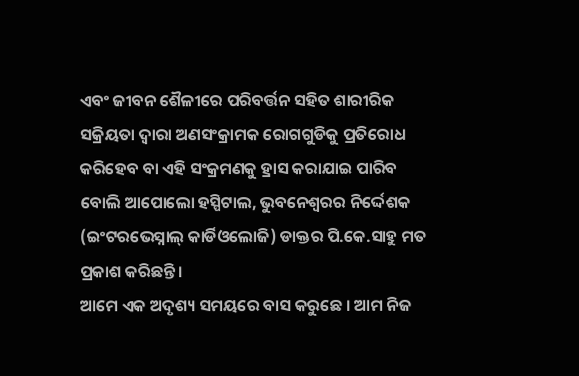ଏବଂ ଜୀବନ ଶୈଳୀରେ ପରିବର୍ତ୍ତନ ସହିତ ଶାରୀରିକ ସକ୍ରିୟତା ଦ୍ୱାରା ଅଣସଂକ୍ରାମକ ରୋଗଗୁଡିକୁ ପ୍ରତିରୋଧ କରିହେବ ବା ଏହି ସଂକ୍ରମଣକୁ ହ୍ରାସ କରାଯାଇ ପାରିବ ବୋଲି ଆପୋଲୋ ହସ୍ପିଟାଲ, ଭୁବନେଶ୍ୱରର ନିର୍ଦ୍ଦେଶକ (ଇଂଟରଭେସ୍ନାଲ୍ କାର୍ଡିଓଲୋଜି) ଡାକ୍ତର ପି.କେ.ସାହୁ ମତ ପ୍ରକାଶ କରିଛନ୍ତି ।
ଆମେ ଏକ ଅଦୃଶ୍ୟ ସମୟରେ ବାସ କରୁଛେ । ଆମ ନିଜ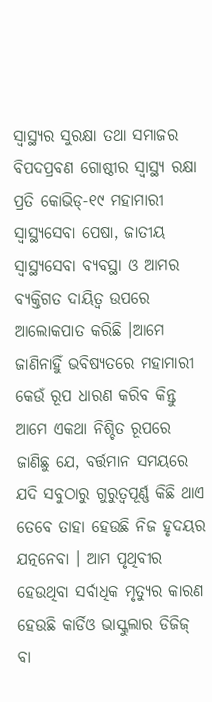ସ୍ୱାସ୍ଥ୍ୟର ସୁରକ୍ଷା ତଥା ସମାଜର ବିପଦପ୍ରବଣ ଗୋଷ୍ଠୀର ସ୍ୱାସ୍ଥ୍ୟ ରକ୍ଷା ପ୍ରତି କୋଭିଡ୍-୧୯ ମହାମାରୀ ସ୍ୱାସ୍ଥ୍ୟସେବା ପେଷା, ଜାତୀୟ ସ୍ୱାସ୍ଥ୍ୟସେବା ବ୍ୟବସ୍ଥା ଓ ଆମର ବ୍ୟକ୍ତିଗତ ଦାୟିତ୍ୱ ଉପରେ ଆଲୋକପାତ କରିଛି ।ଆମେ ଜାଣିନାହିୁଁ ଭବିଷ୍ୟତରେ ମହାମାରୀ କେଉଁ ରୂପ ଧାରଣ କରିବ କିନ୍ତୁ ଆମେ ଏକଥା ନିଶ୍ଚିତ ରୂପରେ ଜାଣିଛୁ ଯେ, ବର୍ତ୍ତମାନ ସମୟରେ ଯଦି ସବୁଠାରୁ ଗୁରୁତ୍ୱପୂର୍ଣ୍ଣ କିଛି ଥାଏ ତେବେ ତାହା ହେଉଛି ନିଜ ହୃଦୟର ଯତ୍ନନେବା । ଆମ ପୃଥିବୀର ହେଉଥିବା ସର୍ବାଧିକ ମୃତ୍ୟୁର କାରଣ ହେଉଛି କାର୍ଡିଓ ଭାସ୍କୁଲାର ଡିଜିଜ୍ ବା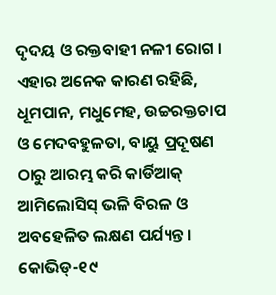ଦୃଦୟ ଓ ରକ୍ତବାହୀ ନଳୀ ରୋଗ । ଏହାର ଅନେକ କାରଣ ରହିଛି, ଧୂମପାନ, ମଧୁମେହ, ଉଚ୍ଚରକ୍ତଚାପ ଓ ମେଦବହୁଳତା, ବାୟୁ ପ୍ରଦୂଷଣ ଠାରୁ ଆରମ୍ଭ କରି କାର୍ଡିଆକ୍ ଆମିଲୋସିସ୍ ଭଳି ବିରଳ ଓ ଅବହେଳିତ ଲକ୍ଷଣ ପର୍ଯ୍ୟନ୍ତ । କୋଭିଡ୍-୧୯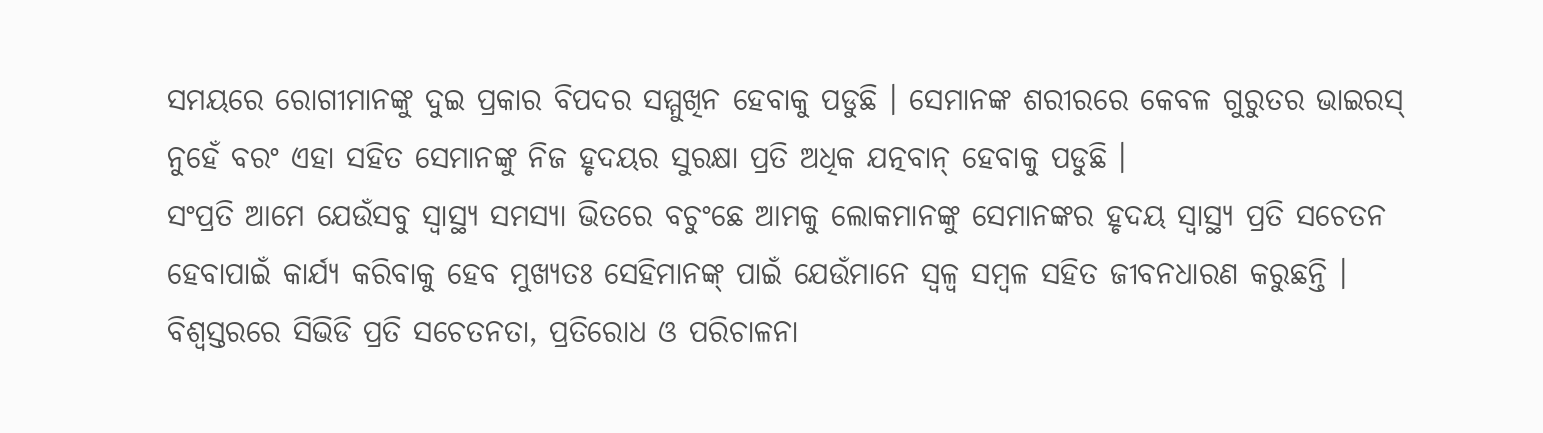ସମୟରେ ରୋଗୀମାନଙ୍କୁ ଦୁଇ ପ୍ରକାର ବିପଦର ସମ୍ମୁଖିନ ହେବାକୁ ପଡୁଛି । ସେମାନଙ୍କ ଶରୀରରେ କେବଳ ଗୁରୁତର ଭାଇରସ୍ ନୁହେଁ ବରଂ ଏହା ସହିତ ସେମାନଙ୍କୁ ନିଜ ହୃଦୟର ସୁରକ୍ଷା ପ୍ରତି ଅଧିକ ଯତ୍ନବାନ୍ ହେବାକୁ ପଡୁଛି ।
ସଂପ୍ରତି ଆମେ ଯେଉଁସବୁ ସ୍ୱାସ୍ଥ୍ୟ ସମସ୍ୟା ଭିତରେ ବଚୁଂଛେ ଆମକୁ ଲୋକମାନଙ୍କୁ ସେମାନଙ୍କର ହୃଦୟ ସ୍ୱାସ୍ଥ୍ୟ ପ୍ରତି ସଚେତନ ହେବାପାଇଁ କାର୍ଯ୍ୟ କରିବାକୁ ହେବ ମୁଖ୍ୟତଃ ସେହିମାନଙ୍କ୍ ପାଇଁ ଯେଉଁମାନେ ସ୍ୱଳ୍ୱ ସମ୍ବଳ ସହିତ ଜୀବନଧାରଣ କରୁଛନ୍ତି । ବିଶ୍ୱସ୍ତରରେ ସିଭିଡି ପ୍ରତି ସଚେତନତା, ପ୍ରତିରୋଧ ଓ ପରିଚାଳନା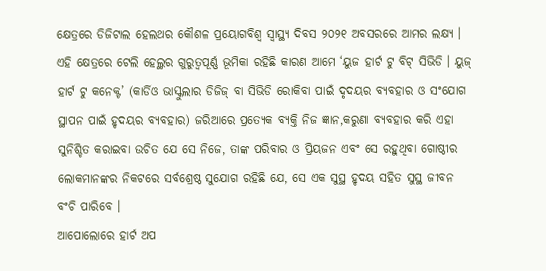କ୍ଷେତ୍ରରେ ଡିଜିଟାଲ ହେଲଥର କୌଶଳ ପ୍ରୟୋଗବିଶ୍ୱ ସ୍ୱାସ୍ଥ୍ୟ ଦିବସ ୨୦୨୧ ଅବସରରେ ଆମର ଲକ୍ଷ୍ୟ । ଏହି କ୍ଷେତ୍ରରେ ଟେଲି ହେଲ୍ଥର ଗୁରୁତ୍ୱପୂର୍ଣ୍ଣ ଭୂମିକା ରହିଛି କାରଣ ଆମେ ‘ୟୁଜ ହାର୍ଟ ଟୁ ବିଟ୍ ସିଭିଡି । ୟୁଜ୍ ହାର୍ଟ ଟୁ କନେକ୍ଟ’ (କାର୍ଡିଓ ଭାସ୍କୁଲାର ଡିଜିଜ୍ ବା ସିଭିଡି ରୋକିବା ପାଇଁ ଦୃଦୟର ବ୍ୟବହାର ଓ ସଂଯୋଗ ସ୍ଥାପନ ପାଇଁ ହୃଦୟର ବ୍ୟବହାର) ଜରିଆରେ ପ୍ରତ୍ୟେକ ବ୍ୟକ୍ତି ନିଜ ଜ୍ଞାନ,କରୁଣା ବ୍ୟବହାର କରି ଏହା ସୁନିଶ୍ଚିତ କରାଇବା ଉଚିତ ଯେ ସେ ନିଜେ, ତାଙ୍କ ପରିବାର ଓ ପ୍ରିୟଜନ ଏବଂ ସେ ରହୁଥିବା ଗୋଷ୍ଠୀର ଲୋକମାନଙ୍କର ନିକଟରେ ସର୍ବଶ୍ରେଷ୍ଠ ସୁଯୋଗ ରହିଛି ଯେ, ସେ ଏକ ସୁସ୍ଥ ହୃଦୟ ସହିତ ସୁସ୍ଥ ଜୀବନ ବଂଚି ପାରିବେ ।
ଆପୋଲୋରେ ହାର୍ଟ ଅପ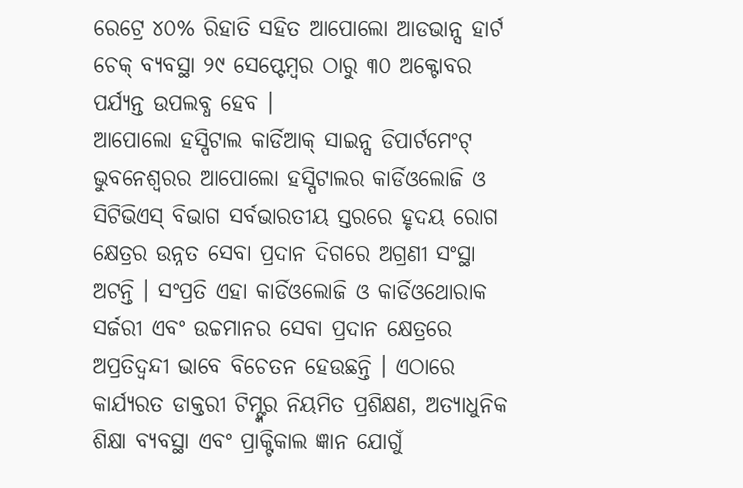ରେଟ୍ରେ ୪୦% ରିହାତି ସହିତ ଆପୋଲୋ ଆଡଭାନ୍ସ ହାର୍ଟ ଚେକ୍ ବ୍ୟବସ୍ଥା ୨୯ ସେପ୍ଟେମ୍ବର ଠାରୁ ୩୦ ଅକ୍ଟୋବର ପର୍ଯ୍ୟନ୍ତ ଉପଲବ୍ଧ ହେବ ।
ଆପୋଲୋ ହସ୍ପିଟାଲ କାର୍ଡିଆକ୍ ସାଇନ୍ସ ଡିପାର୍ଟମେଂଟ୍
ଭୁବନେଶ୍ୱରର ଆପୋଲୋ ହସ୍ପିଟାଲର କାର୍ଡିଓଲୋଜି ଓ ସିଟିଭିଏସ୍ ବିଭାଗ ସର୍ବଭାରତୀୟ ସ୍ତରରେ ହୃଦୟ ରୋଗ କ୍ଷେତ୍ରର ଉନ୍ନତ ସେବା ପ୍ରଦାନ ଦିଗରେ ଅଗ୍ରଣୀ ସଂସ୍ଥା ଅଟନ୍ତି । ସଂପ୍ରତି ଏହା କାର୍ଡିଓଲୋଜି ଓ କାର୍ଡିଓଥୋରାକ ସର୍ଜରୀ ଏବଂ ଉଚ୍ଚମାନର ସେବା ପ୍ରଦାନ କ୍ଷେତ୍ରରେ ଅପ୍ରତିଦ୍ୱନ୍ଦୀ ଭାବେ ବିଚେତନ ହେଉଛନ୍ତି । ଏଠାରେ କାର୍ଯ୍ୟରତ ଡାକ୍ତରୀ ଟିମ୍ଙ୍କର ନିୟମିତ ପ୍ରଶିକ୍ଷଣ, ଅତ୍ୟାଧୁନିକ ଶିକ୍ଷା ବ୍ୟବସ୍ଥା ଏବଂ ପ୍ରାକ୍ଟିକାଲ ଜ୍ଞାନ ଯୋଗୁଁ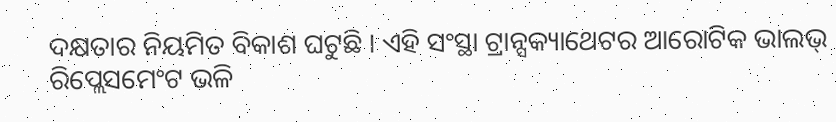ଦକ୍ଷତାର ନିୟମିତ ବିକାଶ ଘଟୁଛି । ଏହି ସଂସ୍ଥା ଟ୍ରାନ୍ସକ୍ୟାଥେଟର ଆରୋଟିକ ଭାଲଭ୍ ରିପ୍ଲେସମେଂଟ ଭଳି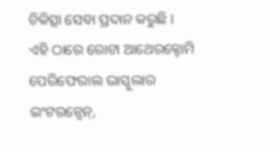ଚିକିତ୍ସା ସେବା ପ୍ରଦାନ କରୁଛି । ଏହି ଠାରେ ରୋଟା ଆଥେରକ୍ଟୋମି ପେରିଫେରାଲ ଭାସ୍କୁଲାର ଇଂଟରନ୍ସେନ୍,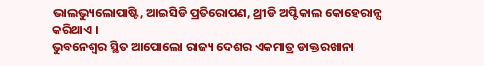ଭାଲଭ୍ୟୁଲୋପାଷ୍ଟି, ଆଇସିଡି ପ୍ରତିରୋପଣ, ଥ୍ରୀଡି ଅପ୍ଟିକାଲ କୋହେରାନ୍ସ କରିଥାଏ ।
ଭୁବନେଶ୍ୱର ସ୍ଥିତ ଆପୋଲୋ ରାଜ୍ୟ ଦେଶର ଏକମାତ୍ର ଡାକ୍ତରଖାନା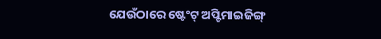ଯେଉଁଠାରେ ଷ୍ଟେଂଟ୍ ଅପ୍ଟିମାଇଜିଙ୍ଗ୍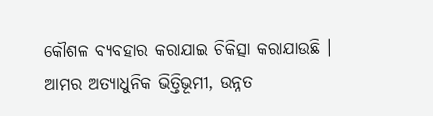କୌଶଳ ବ୍ୟବହାର କରାଯାଇ ଚିକିତ୍ସା କରାଯାଉଛି ।
ଆମର ଅତ୍ୟାଧୁନିକ ଭିତ୍ତିଭୂମୀ, ଉନ୍ନତ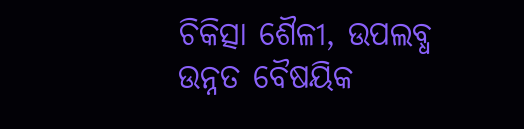ଚିକିତ୍ସା ଶୈଳୀ, ଉପଲବ୍ଧ ଉନ୍ନତ ବୈଷୟିକ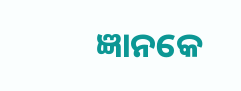ଜ୍ଞାନକେ